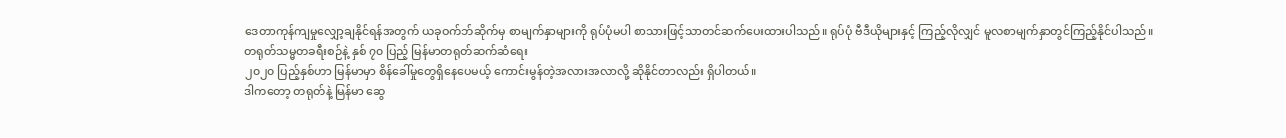ဒေတာကုန်ကျမှုလျှော့ချနိုင်ရန်အတွက် ယခုဝက်ဘ်ဆိုက်မှ စာမျက်နှာများကို ရုပ်ပုံမပါ စာသားဖြင့်သာတင်ဆက်ပေးထားပါသည်။ ရုပ်ပုံ ဗီဒီယိုများနှင့် ကြည့်လိုလျှင် မူလစာမျက်နှာတွင်ကြည့်နိုင်ပါသည်။
တရုတ်သမ္မတခရီးစဉ်နဲ့ နှစ် ၇၀ ပြည့် မြန်မာတရုတ်ဆက်ဆံရေး
၂၀၂၀ ပြည့်နှစ်ဟာ မြန်မာမှာ စိန်ခေါ်မှုတွေရှိနေပေမယ့် ကောင်းမွန်တဲ့အလားအလာလို့ ဆိုနိုင်တာလည်း ရှိပါတယ်။
ဒါကတော့ တရုတ်နဲ့ မြန်မာ ဆွေ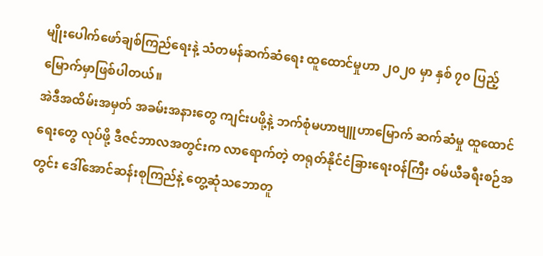မျိုးပေါက်ဖော်ချစ်ကြည်ရေးနဲ့ သံတမန်ဆက်ဆံရေး ထူထောင်မှုဟာ ၂၀၂၀ မှာ နှစ် ၇၀ ပြည့်မြောက်မှာဖြစ်ပါတယ်။
အဲဒီအထိမ်းအမှတ် အခမ်းအနားတွေ ကျင်းပဖို့နဲ့ ဘက်စုံမဟာဗျူဟာမြောက် ဆက်ဆံမှု ထူထောင်ရေးတွေ လုပ်ဖို့ ဒီဇင်ဘာလအတွင်းက လာရောက်တဲ့ တရုတ်နိုင်ငံခြားရေးဝန်ကြီး ဝမ်ယီခရီးစဉ်အတွင်း ဒေါ်အောင်ဆန်းစုကြည်နဲ့ တွေ့ဆုံသဘောတူ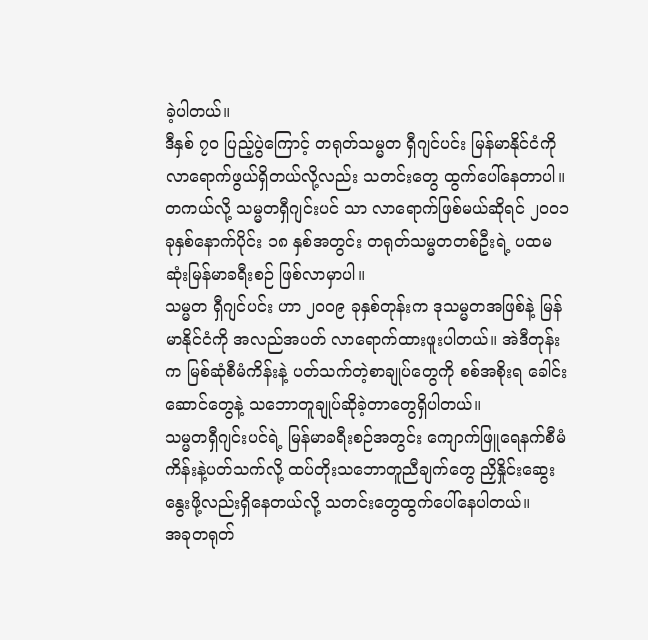ခဲ့ပါတယ်။
ဒီနှစ် ၇၀ ပြည့်ပွဲကြောင့် တရုတ်သမ္မတ ရှီဂျင်ပင်း မြန်မာနိုင်ငံကို လာရောက်ဖွယ်ရှိတယ်လို့လည်း သတင်းတွေ ထွက်ပေါ်နေတာပါ။
တကယ်လို့ သမ္မတရှီဂျင်းပင် သာ လာရောက်ဖြစ်မယ်ဆိုရင် ၂၀၀၁ ခုနှစ်နောက်ပိုင်း ၁၈ နှစ်အတွင်း တရုတ်သမ္မတတစ်ဦးရဲ့ ပထမဆုံးမြန်မာခရီးစဉ် ဖြစ်လာမှာပါ။
သမ္မတ ရှီဂျင်ပင်း ဟာ ၂၀၀၉ ခုနှစ်တုန်းက ဒုသမ္မတအဖြစ်နဲ့ မြန်မာနိုင်ငံကို အလည်အပတ် လာရောက်ထားဖူးပါတယ်။ အဲဒီတုန်းက မြစ်ဆုံစီမံကိန်းနဲ့ ပတ်သက်တဲ့စာချုပ်တွေကို စစ်အစိုးရ ခေါင်းဆောင်တွေနဲ့ သဘောတူချုပ်ဆိုခဲ့တာတွေရှိပါတယ်။
သမ္မတရှီဂျင်းပင်ရဲ့ မြန်မာခရီးစဉ်အတွင်း ကျောက်ဖြူရေနက်စီမံကိန်းနဲ့ပတ်သက်လို့ ထပ်တိုးသဘောတူညီချက်တွေ ညှိနှိုင်းဆွေးနွေးဖို့လည်းရှိနေတယ်လို့ သတင်းတွေထွက်ပေါ်နေပါတယ်။
အခုတရုတ်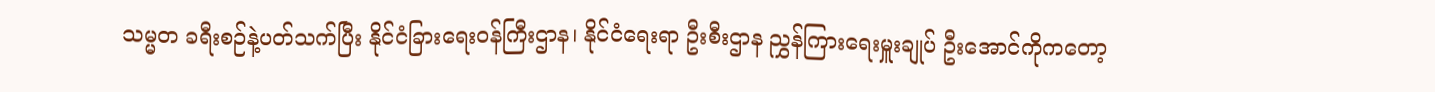သမ္မတ ခရီးစဉ်နဲ့ပတ်သက်ပြီး နိုင်ငံခြားရေးဝန်ကြီးဌာန၊ နိုင်ငံရေးရာ ဦးစီးဌာန ညွှန်ကြားရေးမှူးချုပ် ဦးအောင်ကိုကတော့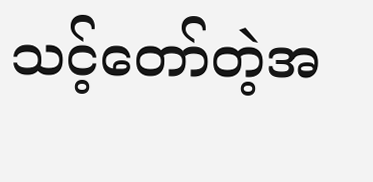သင့်တော်တဲ့အ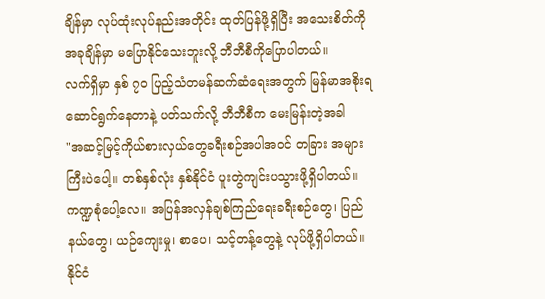ချိန်မှာ လုပ်ထုံးလုပ်နည်းအတိုင်း ထုတ်ပြန်ဖို့ရှိပြီး အသေးစိတ်ကို အခုချိန်မှာ မပြောနိုင်သေးဘူးလို့ ဘီဘီစီကိုပြောပါတယ်။
လက်ရှိမှာ နှစ် ၇၀ ပြည့်သံတမန်ဆက်ဆံရေးအတွက် မြန်မာအစိုးရ ဆောင်ရွက်နေတာနဲ့ ပတ်သက်လို့ ဘီဘီစီက မေးမြန်းတဲ့အခါ
"အဆင့်မြင့်ကိုယ်စားလှယ်တွေခရီးစဉ်အပါအဝင် တခြား အများကြီးပဲပေါ့။ တစ်နှစ်လုံး နှစ်နိုင်ငံ ပူးတွဲကျင်းပသွားဖို့ရှိပါတယ်။ ကဏ္ဍစုံပေါ့လေ။ အပြန်အလှန်ချစ်ကြည်ရေးခရီးစဉ်တွေ၊ ပြည်နယ်တွေ၊ ယဉ်ကျေးမှု၊ စာပေ၊ သင့်တန့်တွေနဲ့ လုပ်ဖို့ရှိပါတယ်။ နိုင်ငံ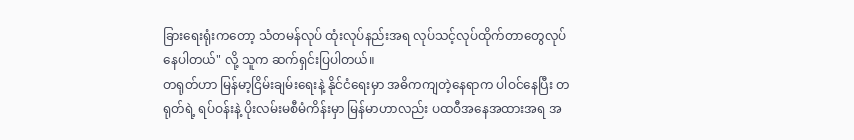ခြားရေးရုံးကတော့ သံတမန်လုပ် ထုံးလုပ်နည်းအရ လုပ်သင့်လုပ်ထိုက်တာတွေလုပ်နေပါတယ်" လို့ သူက ဆက်ရှင်းပြပါတယ်။
တရုတ်ဟာ မြန်မာ့ငြိမ်းချမ်းရေးနဲ့ နိုင်ငံရေးမှာ အဓိကကျတဲ့နေရာက ပါဝင်နေပြီး တရုတ်ရဲ့ ရပ်ဝန်းနဲ့ ပိုးလမ်းမစီမံကိန်းမှာ မြန်မာဟာလည်း ပထဝီအနေအထားအရ အ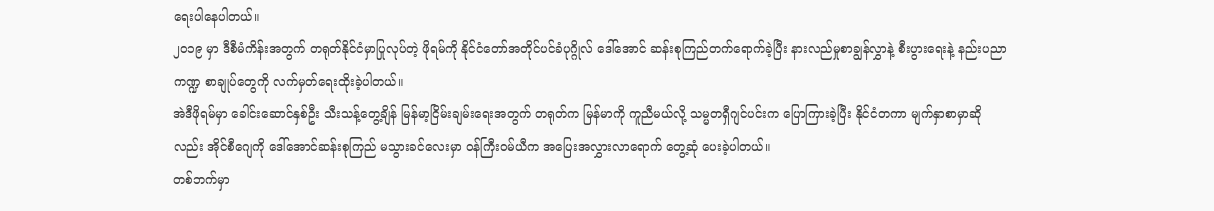ရေးပါနေပါတယ်။
၂၀၁၉ မှာ ဒီစီမံကိန်းအတွက် တရုတ်နိုင်ငံမှာပြုလုပ်တဲ့ ဖိုရမ်ကို နိုင်ငံတော်အတိုင်ပင်ခံပုဂ္ဂိုလ် ဒေါ်အောင် ဆန်းစုကြည်တက်ရောက်ခဲ့ပြီး နားလည်မှုစာချွန်လွှာနဲ့ စီးပွားရေးနဲ့ နည်းပညာကဏ္ဍ စာချုပ်တွေကို လက်မှတ်ရေးထိုးခဲ့ပါတယ်။
အဲဒီဖိုရမ်မှာ ခေါင်းဆောင်နှစ်ဦး သီးသန့်တွေ့ချိန် မြန်မာ့ငြိမ်းချမ်းရေးအတွက် တရုတ်က မြန်မာကို ကူညီမယ်လို့ သမ္မတရှီဂျင်ပင်းက ပြောကြားခဲ့ပြီး နိုင်ငံတကာ မျက်နှာစာမှာဆိုလည်း အိုင်စီဂျေကို ဒေါ်အောင်ဆန်းစုကြည် မသွားခင်လေးမှာ ဝန်ကြီးဝမ်ယီက အပြေးအလွှားလာရောက် တွေ့ဆုံ ပေးခဲ့ပါတယ်။
တစ်ဘက်မှာ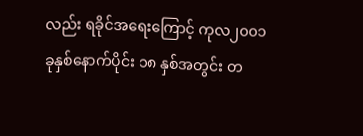လည်း ရခိုင်အရေးကြောင့် ကုလ၂၀၀၁ ခုနှစ်နောက်ပိုင်း ၁၈ နှစ်အတွင်း တ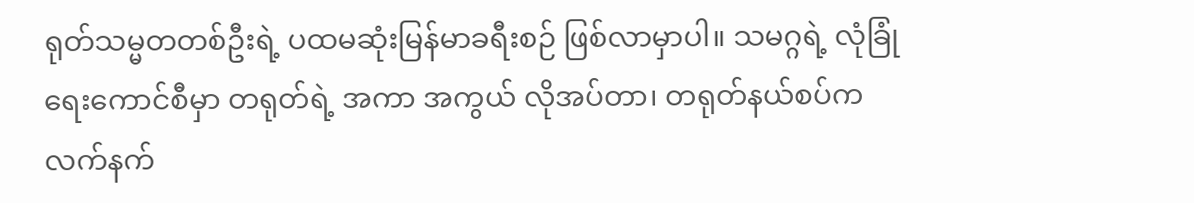ရုတ်သမ္မတတစ်ဦးရဲ့ ပထမဆုံးမြန်မာခရီးစဉ် ဖြစ်လာမှာပါ။ သမဂ္ဂရဲ့ လုံခြုံရေးကောင်စီမှာ တရုတ်ရဲ့ အကာ အကွယ် လိုအပ်တာ၊ တရုတ်နယ်စပ်က လက်နက်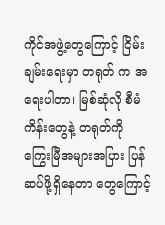ကိုင်အဖွဲ့တွေကြောင့် ငြိမ်းချမ်းရေးမှာ တရုတ် က အရေးပါတာ၊ မြစ်ဆုံလို စီမံကိန်းတွေနဲ့ တရုတ်ကို ကြွေးမြီအများအပြား ပြန်ဆပ်ဖို့ရှိနေတာ တွေကြောင့်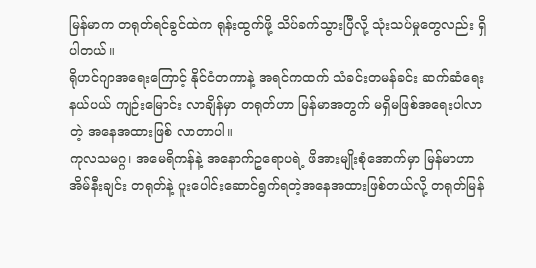မြန်မာက တရုတ်ရင်ခွင်ထဲက ရုန်းထွက်ဖို့ သိပ်ခက်သွားပြီလို့ သုံးသပ်မှုတွေလည်း ရှိပါတယ်။
ရိုဟင်ဂျာအရေးကြောင့် နိုင်ငံတကာနဲ့ အရင်ကထက် သံခင်းတမန်ခင်း ဆက်ဆံရေးနယ်ပယ် ကျဉ်းမြောင်း လာချိန်မှာ တရုတ်ဟာ မြန်မာအတွက် မရှိမဖြစ်အရေးပါလာတဲ့ အနေအထားဖြစ် လာတာပါ။
ကုလသမဂ္ဂ၊ အမေရိကန်နဲ့ အနောက်ဥရောပရဲ့ ဖိအားမျိုးစုံအောက်မှာ မြန်မာဟာ အိမ်နီးချင်း တရုတ်နဲ့ ပူးပေါင်းဆောင်ရွက်ရတဲ့အနေအထားဖြစ်တယ်လို့ တရုတ်မြန်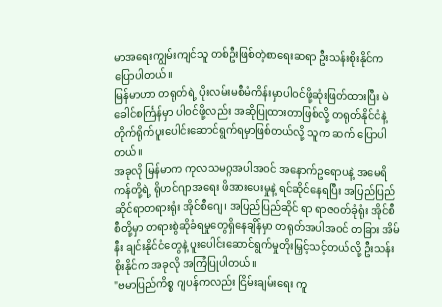မာအရေးကျွမ်းကျင်သူ တစ်ဦးဖြစ်တဲ့စာရေးဆရာ ဦးသန်းစိုးနိုင်က ပြောပါတယ်။
မြန်မာဟာ တရုတ်ရဲ့ ပိုးလမ်းမစီမံကိန်းမှာပါဝင်ဖို့ဆုံးဖြတ်ထားပြီး မဲခေါင်စင်္ကြန်မှာ ပါဝင်ဖို့လည်း အဆိုပြုထားတာဖြစ်လို့ တရုတ်နိုင်ငံနဲ့ တိုက်ရိုက်ပူးပေါင်းဆောင်ရွက်ရမှာဖြစ်တယ်လို့ သူက ဆက် ပြောပါတယ်။
အခုလို မြန်မာက ကုလသမဂ္ဂအပါအဝင် အနောက်ဥရောပနဲ့ အမေရိကန်တို့ရဲ့ ရိုဟင်ဂျာအရေး ဖိအားပေးမှုနဲ့ ရင်ဆိုင်နေရပြီး အပြည်ပြည်ဆိုင်ရာတရားရုံး အိုင်စီဂျေ၊ အပြည်ပြည်ဆိုင် ရာ ရာဇဝတ်ခုံရုံး အိုင်စီစီတို့မှာ တရားစွဲဆိုခံရမှုတွေရှိနေချိန်မှာ တရုတ်အပါအဝင် တခြား အိမ်နီး ချင်းနိုင်ငံတွေနဲ့ ပူးပေါင်းဆောင်ရွက်မှုတိုးမြှင့်သင့်တယ်လို့ ဦးသန်းစိုးနိုင်က အခုလို အကြံပြုပါတယ်။
"ဗမာပြည်ကိစ္စ ဂျပန်ကလည်း ငြိမ်းချမ်းရေး ကူ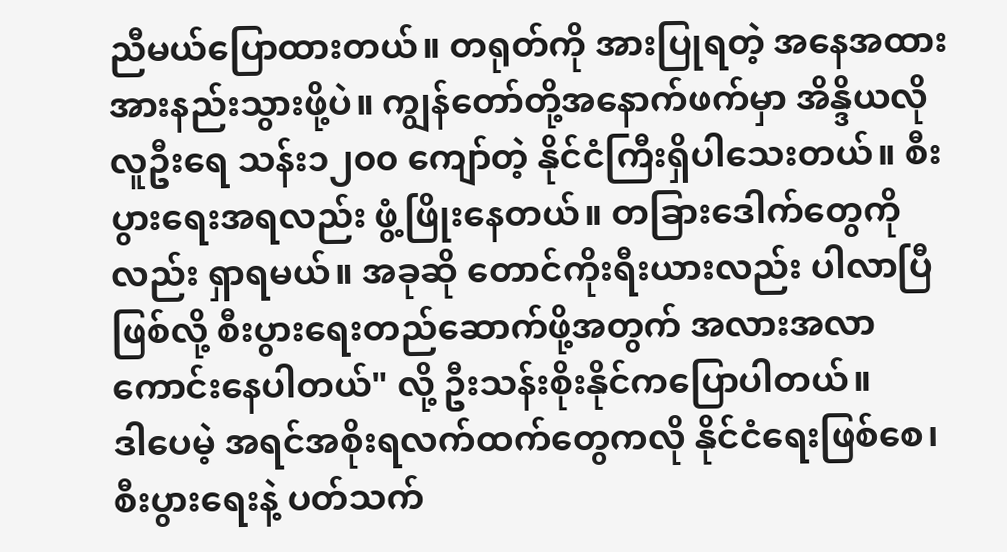ညီမယ်ပြောထားတယ်။ တရုတ်ကို အားပြုရတဲ့ အနေအထား အားနည်းသွားဖို့ပဲ။ ကျွန်တော်တို့အနောက်ဖက်မှာ အိန္ဒိယလို လူဦးရေ သန်း၁၂၀၀ ကျော်တဲ့ နိုင်ငံကြီးရှိပါသေးတယ်။ စီးပွားရေးအရလည်း ဖွံ့ဖြိုးနေတယ်။ တခြားဒေါက်တွေကိုလည်း ရှာရမယ်။ အခုဆို တောင်ကိုးရီးယားလည်း ပါလာပြီဖြစ်လို့ စီးပွားရေးတည်ဆောက်ဖို့အတွက် အလားအလာကောင်းနေပါတယ်" လို့ ဦးသန်းစိုးနိုင်ကပြောပါတယ်။
ဒါပေမဲ့ အရင်အစိုးရလက်ထက်တွေကလို နိုင်ငံရေးဖြစ်စေ၊ စီးပွားရေးနဲ့ ပတ်သက်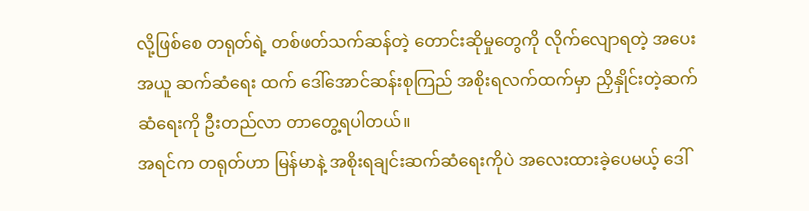လို့ဖြစ်စေ တရုတ်ရဲ့ တစ်ဖတ်သက်ဆန်တဲ့ တောင်းဆိုမှုတွေကို လိုက်လျောရတဲ့ အပေးအယူ ဆက်ဆံရေး ထက် ဒေါ်အောင်ဆန်းစုကြည် အစိုးရလက်ထက်မှာ ညှိနှိုင်းတဲ့ဆက်ဆံရေးကို ဦးတည်လာ တာတွေ့ရပါတယ်။
အရင်က တရုတ်ဟာ မြန်မာနဲ့ အစိုးရချင်းဆက်ဆံရေးကိုပဲ အလေးထားခဲ့ပေမယ့် ဒေါ်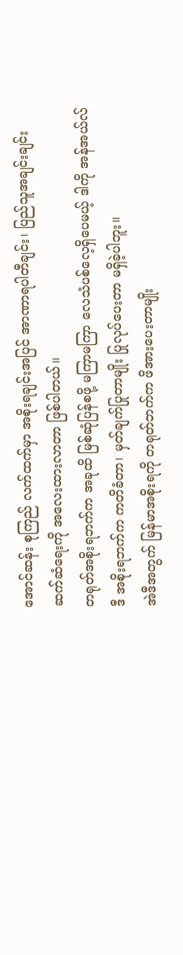အောင်ဆန်း စုကြည် လက်ထက်မှာ အစိုးရချင်းအပြင် အာဏာရပါတီချင်း၊ ပြည်သူအချင်းချင်း ဆက်ဆံရေးကို အလေးထားလာတာ ဖြစ်ပါတယ်။
တရုတ်အစိုးရဘက်က အခုထိ မြစ်ဆုံပြန်စဖို့ မကြာမကြာ လေသံပစ်လေ့ရှိပေမယ့် ဒါကို အန်အယ်လ်ဒီ အစိုးရဘက်က ကတိခံတာ၊ မှတ်ချက်ပြုတာမျိုး ပြုလုပ်ပေးတာ မရှိခဲ့ပါဘူး။
အဲဒီအတွက် မြန်မာအစိုးရကို တရုတ်ဘက်က ဖိအားပေးတာမျိုး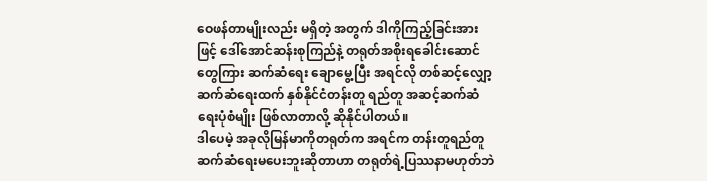ဝေဖန်တာမျိုးလည်း မရှိတဲ့ အတွက် ဒါကိုကြည့်ခြင်းအားဖြင့် ဒေါ်အောင်ဆန်းစုကြည်နဲ့ တရုတ်အစိုးရခေါင်းဆောင်တွေကြား ဆက်ဆံရေး ချောမွေ့ပြီး အရင်လို တစ်ဆင့်လျှော့ ဆက်ဆံရေးထက် နှစ်နိုင်ငံတန်းတူ ရည်တူ အဆင့်ဆက်ဆံရေးပုံစံမျိုး ဖြစ်လာတာလို့ ဆိုနိုင်ပါတယ်။
ဒါပေမဲ့ အခုလိုမြန်မာကိုတရုတ်က အရင်က တန်းတူရည်တူဆက်ဆံရေးမပေးဘူးဆိုတာဟာ တရုတ်ရဲ့ပြဿနာမဟုတ်ဘဲ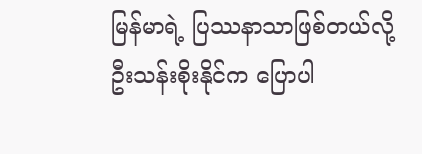မြန်မာရဲ့ ပြဿနာသာဖြစ်တယ်လို့ ဦးသန်းစိုးနိုင်က ပြောပါ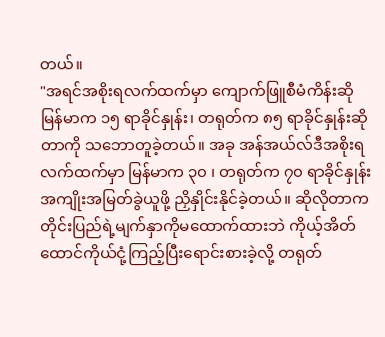တယ်။
"အရင်အစိုးရလက်ထက်မှာ ကျောက်ဖြူစီမံကိန်းဆို မြန်မာက ၁၅ ရာခိုင်နှုန်း၊ တရုတ်က ၈၅ ရာခိုင်နှုန်းဆိုတာကို သဘောတူခဲ့တယ်။ အခု အန်အယ်လ်ဒီအစိုးရလက်ထက်မှာ မြန်မာက ၃၀ ၊ တရုတ်က ၇၀ ရာခိုင်နှုန်း အကျိုးအမြတ်ခွဲယူဖို့ ညှိနှိုင်းနိုင်ခဲ့တယ်။ ဆိုလိုတာက တိုင်းပြည်ရဲ့မျက်နှာကိုမထောက်ထားဘဲ ကိုယ့်အိတ်ထောင်ကိုယ်ငုံ့ကြည့်ပြီးရောင်းစားခဲ့လို့ တရုတ်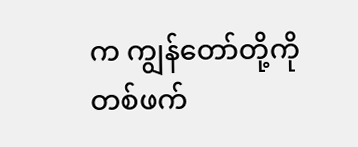က ကျွန်တော်တို့ကို တစ်ဖက်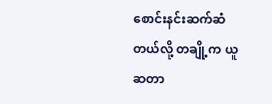စောင်းနင်းဆက်ဆံတယ်လို့ တချို့က ယူဆတာ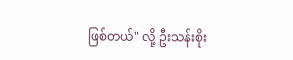ဖြစ်တယ်" လို့ ဦးသန်းစိုး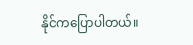နိုင်ကပြောပါတယ်။